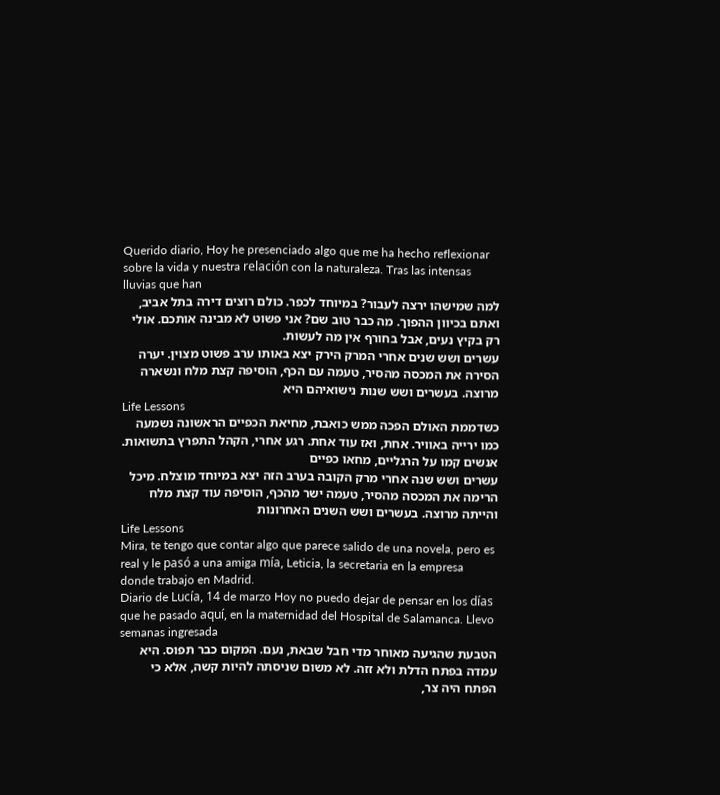Querido diario, Hoy he presenciado algo que me ha hecho reflexionar sobre la vida y nuestra relación con la naturaleza. Tras las intensas lluvias que han
למה שמישהו ירצה לעבור? במיוחד לכפר. כולם רוצים דירה בתל אביב, ואתם בכיוון ההפוך. מה כבר טוב שם? אני פשוט לא מבינה אותכם. אולי רק בקיץ נעים, אבל בחורף אין מה לעשות.
עשרים ושש שנים אחרי המרק הירק יצא באותו ערב פשוט מצוין. יערה הסירה את המכסה מהסיר, טעמה עם הכף, הוסיפה קצת מלח ונשארה מרוצה. בעשרים ושש שנות נישואיהם היא
Life Lessons
כשדממת האולם הפכה ממש כואבת, מחיאת הכפיים הראשונה נשמעה כמו ירייה באוויר. אחת, ואז עוד אחת. רגע אחרי, הקהל התפרץ בתשואות. אנשים קמו על הרגליים, מחאו כפיים
עשרים ושש שנה אחרי מרק הקובה בערב הזה יצא במיוחד מוצלח. מיכל הרימה את המכסה מהסיר, טעמה ישר מהכף, הוסיפה עוד קצת מלח והייתה מרוצה. בעשרים ושש השנים האחרונות
Life Lessons
Mira, te tengo que contar algo que parece salido de una novela, pero es real y le pasó a una amiga mía, Leticia, la secretaria en la empresa donde trabajo en Madrid.
Diario de Lucía, 14 de marzo Hoy no puedo dejar de pensar en los días que he pasado aquí, en la maternidad del Hospital de Salamanca. Llevo semanas ingresada
הטבעת שהגיעה מאוחר מדי חבל שבאת, נעם. המקום כבר תפוס. היא עמדה בפתח הדלת ולא זזה. לא משום שניסתה להיות קשה, אלא כי הפתח היה צר,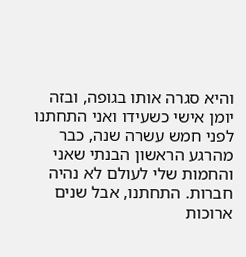והיא סגרה אותו בגופה, ובזה
יומן אישי כשעידו ואני התחתנו לפני חמש עשרה שנה, כבר מהרגע הראשון הבנתי שאני והחמות שלי לעולם לא נהיה חברות. התחתנו, אבל שנים ארוכות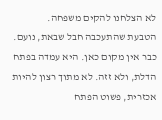לא הצלחנו להקים משפחה.
הטבעת שהתעכבה חבל שבאת, נועם. כבר אין מקום כאן. היא עמדה בפתח הדלת, ולא זזה. לא מתוך רצון להיות אכזרית, פשוט הפתח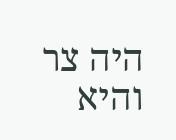היה צר והיא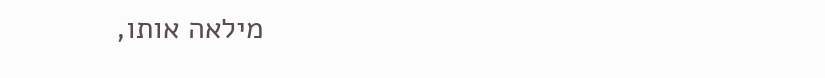מילאה אותו,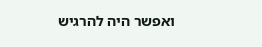ואפשר היה להרגיש